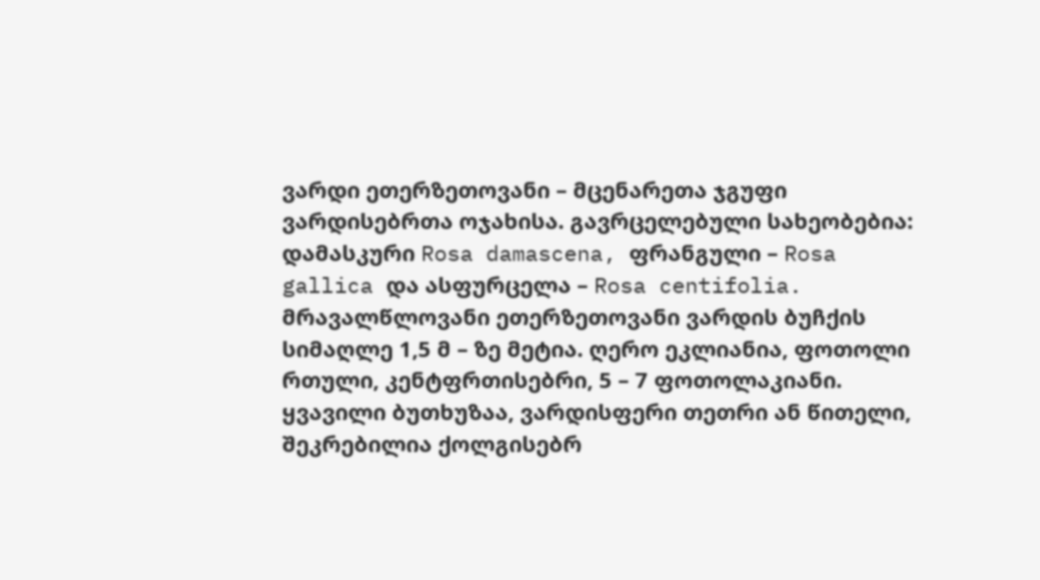ვარდი ეთერზეთოვანი – მცენარეთა ჯგუფი ვარდისებრთა ოჯახისა. გავრცელებული სახეობებია: დამასკური Rosa damascena, ფრანგული – Rosa gallica და ასფურცელა – Rosa centifolia. მრავალწლოვანი ეთერზეთოვანი ვარდის ბუჩქის სიმაღლე 1,5 მ – ზე მეტია. ღერო ეკლიანია, ფოთოლი რთული, კენტფრთისებრი, 5 – 7 ფოთოლაკიანი. ყვავილი ბუთხუზაა, ვარდისფერი თეთრი ან წითელი, შეკრებილია ქოლგისებრ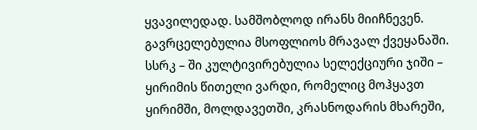ყვავილედად. სამშობლოდ ირანს მიიჩნევენ. გავრცელებულია მსოფლიოს მრავალ ქვეყანაში. სსრკ – ში კულტივირებულია სელექციური ჯიში – ყირიმის წითელი ვარდი, რომელიც მოჰყავთ ყირიმში, მოლდავეთში, კრასნოდარის მხარეში,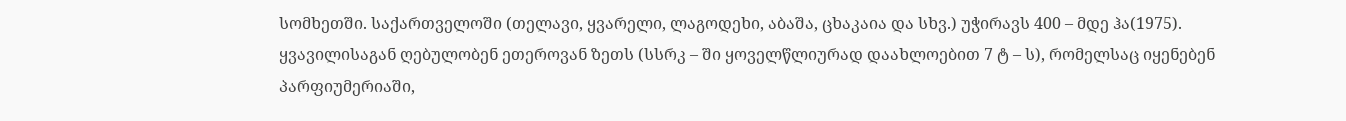სომხეთში. საქართველოში (თელავი, ყვარელი, ლაგოდეხი, აბაშა, ცხაკაია და სხვ.) უჭირავს 400 – მდე ჰა(1975). ყვავილისაგან ღებულობენ ეთეროვან ზეთს (სსრკ – ში ყოველწლიურად დაახლოებით 7 ტ – ს), რომელსაც იყენებენ პარფიუმერიაში,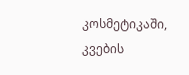კოსმეტიკაში, კვების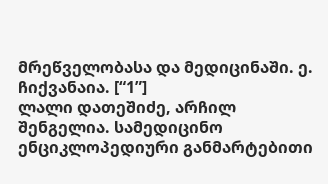მრეწველობასა და მედიცინაში. ე. ჩიქვანაია. [“1”]
ლალი დათეშიძე, არჩილ შენგელია. სამედიცინო ენციკლოპედიური განმარტებითი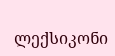ლექსიკონი